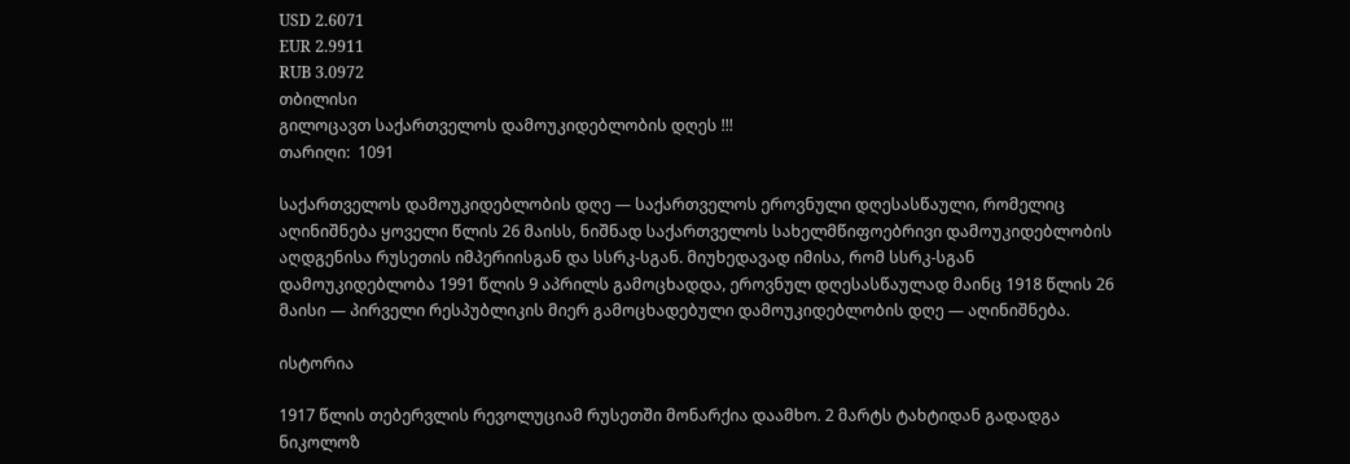USD 2.6071
EUR 2.9911
RUB 3.0972
თბილისი
გილოცავთ საქართველოს დამოუკიდებლობის დღეს !!!
თარიღი:  1091

საქართველოს დამოუკიდებლობის დღე — საქართველოს ეროვნული დღესასწაული, რომელიც აღინიშნება ყოველი წლის 26 მაისს, ნიშნად საქართველოს სახელმწიფოებრივი დამოუკიდებლობის აღდგენისა რუსეთის იმპერიისგან და სსრკ-სგან. მიუხედავად იმისა, რომ სსრკ-სგან დამოუკიდებლობა 1991 წლის 9 აპრილს გამოცხადდა, ეროვნულ დღესასწაულად მაინც 1918 წლის 26 მაისი — პირველი რესპუბლიკის მიერ გამოცხადებული დამოუკიდებლობის დღე — აღინიშნება.

ისტორია

1917 წლის თებერვლის რევოლუციამ რუსეთში მონარქია დაამხო. 2 მარტს ტახტიდან გადადგა ნიკოლოზ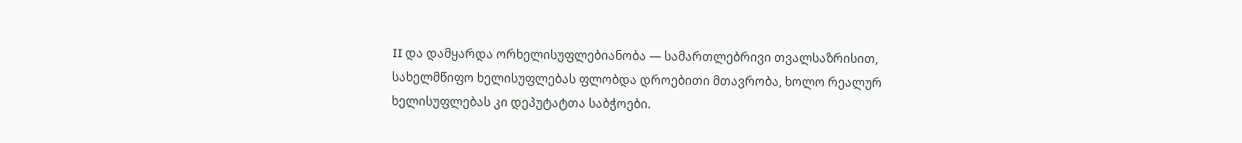II და დამყარდა ორხელისუფლებიანობა — სამართლებრივი თვალსაზრისით, სახელმწიფო ხელისუფლებას ფლობდა დროებითი მთავრობა, ხოლო რეალურ ხელისუფლებას კი დეპუტატთა საბჭოები.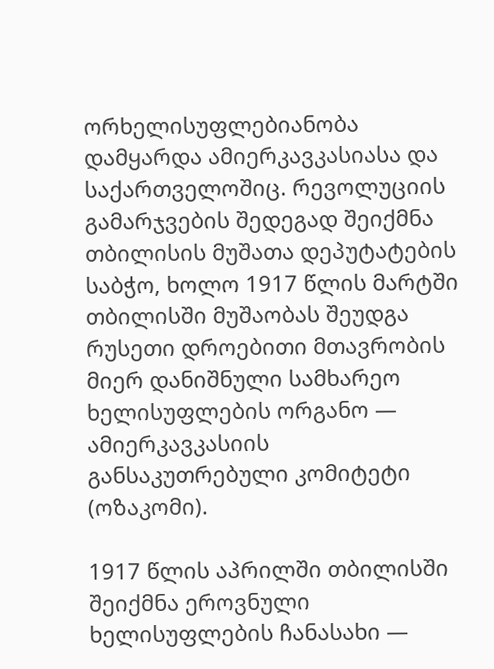ორხელისუფლებიანობა დამყარდა ამიერკავკასიასა და საქართველოშიც. რევოლუციის გამარჯვების შედეგად შეიქმნა თბილისის მუშათა დეპუტატების საბჭო, ხოლო 1917 წლის მარტში თბილისში მუშაობას შეუდგა რუსეთი დროებითი მთავრობის მიერ დანიშნული სამხარეო ხელისუფლების ორგანო — ამიერკავკასიის განსაკუთრებული კომიტეტი (ოზაკომი).

1917 წლის აპრილში თბილისში შეიქმნა ეროვნული ხელისუფლების ჩანასახი —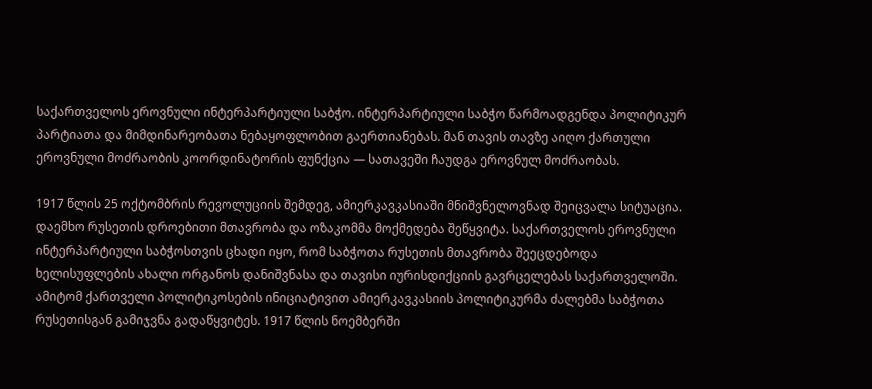საქართველოს ეროვნული ინტერპარტიული საბჭო. ინტერპარტიული საბჭო წარმოადგენდა პოლიტიკურ პარტიათა და მიმდინარეობათა ნებაყოფლობით გაერთიანებას. მან თავის თავზე აიღო ქართული ეროვნული მოძრაობის კოორდინატორის ფუნქცია — სათავეში ჩაუდგა ეროვნულ მოძრაობას.

1917 წლის 25 ოქტომბრის რევოლუციის შემდეგ, ამიერკავკასიაში მნიშვნელოვნად შეიცვალა სიტუაცია. დაემხო რუსეთის დროებითი მთავრობა და ოზაკომმა მოქმედება შეწყვიტა. საქართველოს ეროვნული ინტერპარტიული საბჭოსთვის ცხადი იყო, რომ საბჭოთა რუსეთის მთავრობა შეეცდებოდა ხელისუფლების ახალი ორგანოს დანიშვნასა და თავისი იურისდიქციის გავრცელებას საქართველოში. ამიტომ ქართველი პოლიტიკოსების ინიციატივით ამიერკავკასიის პოლიტიკურმა ძალებმა საბჭოთა რუსეთისგან გამიჯვნა გადაწყვიტეს. 1917 წლის ნოემბერში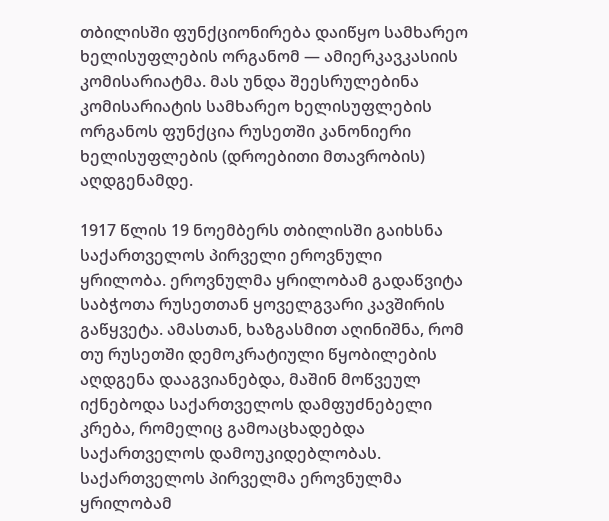თბილისში ფუნქციონირება დაიწყო სამხარეო ხელისუფლების ორგანომ — ამიერკავკასიის კომისარიატმა. მას უნდა შეესრულებინა კომისარიატის სამხარეო ხელისუფლების ორგანოს ფუნქცია რუსეთში კანონიერი ხელისუფლების (დროებითი მთავრობის) აღდგენამდე.

1917 წლის 19 ნოემბერს თბილისში გაიხსნა საქართველოს პირველი ეროვნული ყრილობა. ეროვნულმა ყრილობამ გადაწვიტა საბჭოთა რუსეთთან ყოველგვარი კავშირის გაწყვეტა. ამასთან, ხაზგასმით აღინიშნა, რომ თუ რუსეთში დემოკრატიული წყობილების აღდგენა დააგვიანებდა, მაშინ მოწვეულ იქნებოდა საქართველოს დამფუძნებელი კრება, რომელიც გამოაცხადებდა საქართველოს დამოუკიდებლობას. საქართველოს პირველმა ეროვნულმა ყრილობამ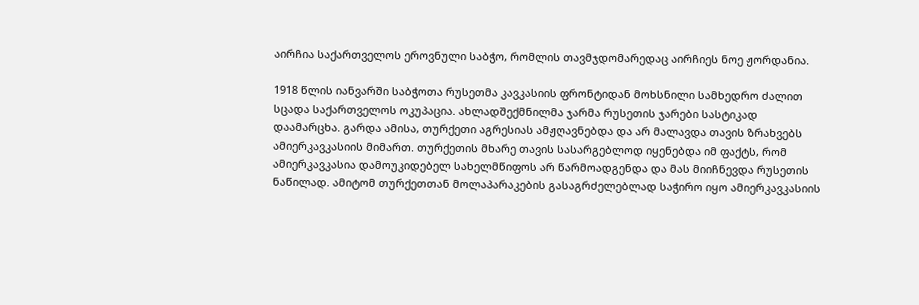აირჩია საქართველოს ეროვნული საბჭო, რომლის თავმჯდომარედაც აირჩიეს ნოე ჟორდანია.

1918 წლის იანვარში საბჭოთა რუსეთმა კავკასიის ფრონტიდან მოხსნილი სამხედრო ძალით სცადა საქართველოს ოკუპაცია. ახლადშექმნილმა ჯარმა რუსეთის ჯარები სასტიკად დაამარცხა. გარდა ამისა, თურქეთი აგრესიას ამჟღავნებდა და არ მალავდა თავის ზრახვებს ამიერკავკასიის მიმართ. თურქეთის მხარე თავის სასარგებლოდ იყენებდა იმ ფაქტს, რომ ამიერკავკასია დამოუკიდებელ სახელმწიფოს არ წარმოადგენდა და მას მიიჩნევდა რუსეთის ნაწილად. ამიტომ თურქეთთან მოლაპარაკების გასაგრძელებლად საჭირო იყო ამიერკავკასიის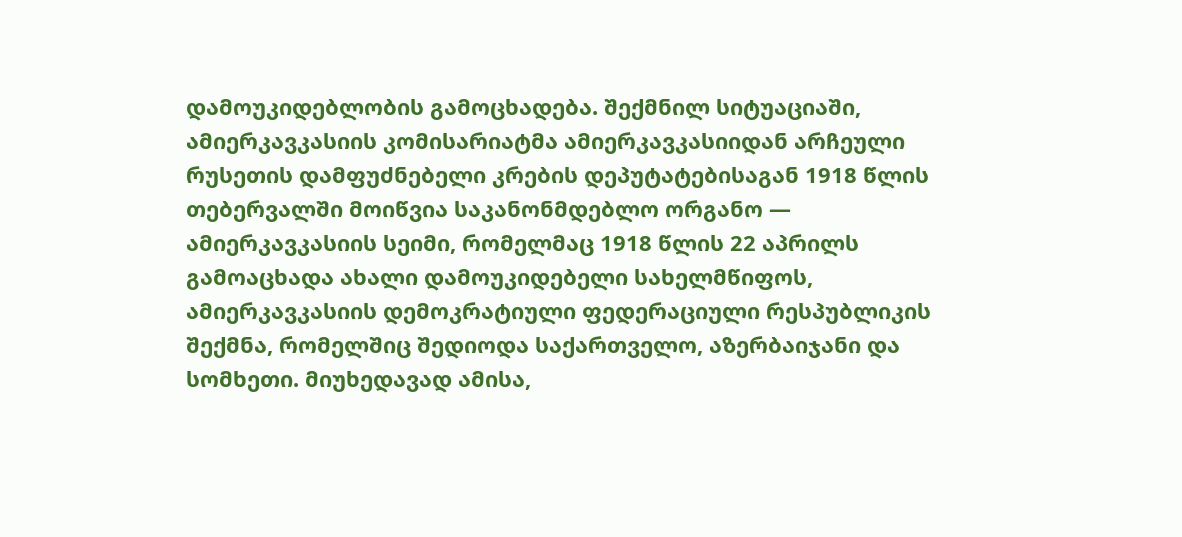დამოუკიდებლობის გამოცხადება. შექმნილ სიტუაციაში, ამიერკავკასიის კომისარიატმა ამიერკავკასიიდან არჩეული რუსეთის დამფუძნებელი კრების დეპუტატებისაგან 1918 წლის თებერვალში მოიწვია საკანონმდებლო ორგანო — ამიერკავკასიის სეიმი, რომელმაც 1918 წლის 22 აპრილს გამოაცხადა ახალი დამოუკიდებელი სახელმწიფოს, ამიერკავკასიის დემოკრატიული ფედერაციული რესპუბლიკის შექმნა, რომელშიც შედიოდა საქართველო, აზერბაიჯანი და სომხეთი. მიუხედავად ამისა,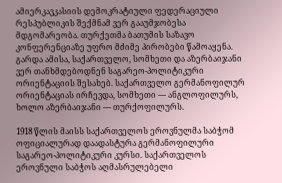ამიერკავკასიის დემოკრატიული ფედერაციული რესპუბლიკის შექმნამ ვერ გააუმჯობესა მდგომარეობა. თურქეთმა ბათუმის საზავო კონფერენციაზე უფრო მძიმე პირობები წამოაყენა. გარდა ამისა, საქართველო, სომხეთი და აზერბაიჯანი ვერ თანხმდებოდნენ საგარეო-პოლიტიკური ორიენტაციის შესახებ. საქართველო გერმანოფილურ ორიენტაციას ირჩევდა, სომხეთი — ანგლოფილურს, ხოლო აზერბაიჯანი — თურქოფილურს.

1918 წლის მაისს საქართველოს ეროვნულმა საბჭომ ოფიციალურად დაადასტურა გერმანოფილური საგარეო-პოლიტიკური კურსი. საქართველოს ეროვნული საბჭოს აღმასრულებელი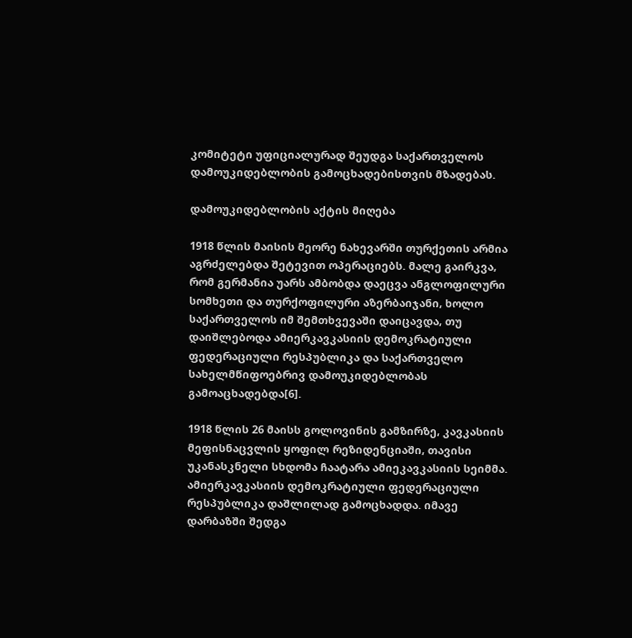კომიტეტი უფიციალურად შეუდგა საქართველოს დამოუკიდებლობის გამოცხადებისთვის მზადებას.

დამოუკიდებლობის აქტის მიღება

1918 წლის მაისის მეორე ნახევარში თურქეთის არმია აგრძელებდა შეტევით ოპერაციებს. მალე გაირკვა, რომ გერმანია უარს ამბობდა დაეცვა ანგლოფილური სომხეთი და თურქოფილური აზერბაიჯანი, ხოლო საქართველოს იმ შემთხვევაში დაიცავდა, თუ დაიშლებოდა ამიერკავკასიის დემოკრატიული ფედერაციული რესპუბლიკა და საქართველო სახელმწიფოებრივ დამოუკიდებლობას გამოაცხადებდა[6].

1918 წლის 26 მაისს გოლოვინის გამზირზე, კავკასიის მეფისნაცვლის ყოფილ რეზიდენციაში, თავისი უკანასკნელი სხდომა ჩაატარა ამიეკავკასიის სეიმმა. ამიერკავკასიის დემოკრატიული ფედერაციული რესპუბლიკა დაშლილად გამოცხადდა. იმავე დარბაზში შედგა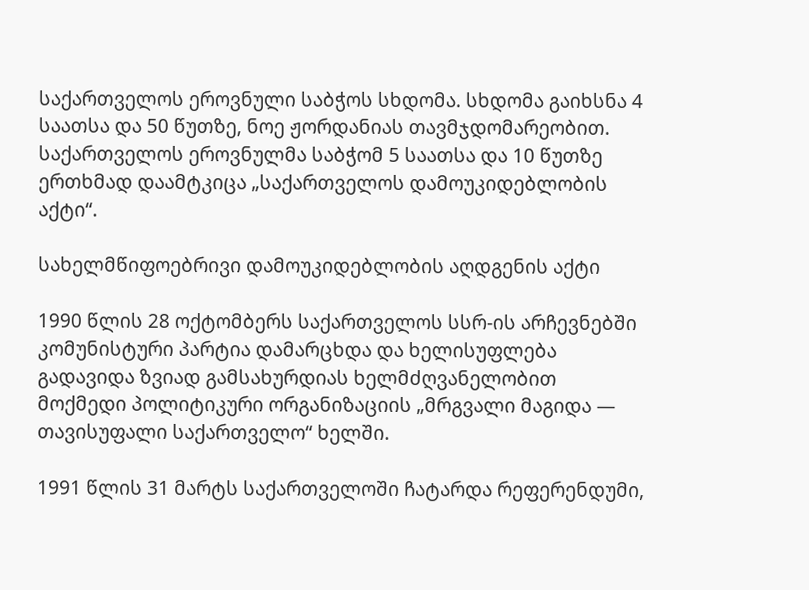საქართველოს ეროვნული საბჭოს სხდომა. სხდომა გაიხსნა 4 საათსა და 50 წუთზე, ნოე ჟორდანიას თავმჯდომარეობით. საქართველოს ეროვნულმა საბჭომ 5 საათსა და 10 წუთზე ერთხმად დაამტკიცა „საქართველოს დამოუკიდებლობის აქტი“.

სახელმწიფოებრივი დამოუკიდებლობის აღდგენის აქტი

1990 წლის 28 ოქტომბერს საქართველოს სსრ-ის არჩევნებში კომუნისტური პარტია დამარცხდა და ხელისუფლება გადავიდა ზვიად გამსახურდიას ხელმძღვანელობით მოქმედი პოლიტიკური ორგანიზაციის „მრგვალი მაგიდა — თავისუფალი საქართველო“ ხელში.

1991 წლის 31 მარტს საქართველოში ჩატარდა რეფერენდუმი,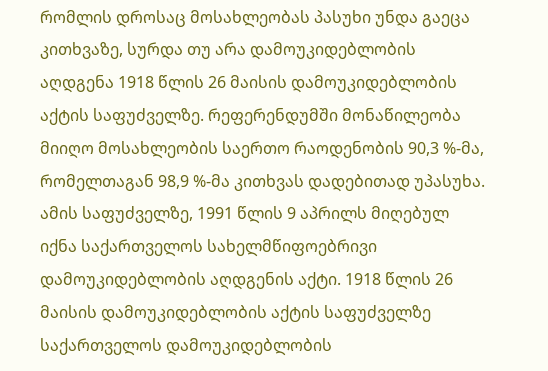რომლის დროსაც მოსახლეობას პასუხი უნდა გაეცა კითხვაზე, სურდა თუ არა დამოუკიდებლობის აღდგენა 1918 წლის 26 მაისის დამოუკიდებლობის აქტის საფუძველზე. რეფერენდუმში მონაწილეობა მიიღო მოსახლეობის საერთო რაოდენობის 90,3 %-მა, რომელთაგან 98,9 %-მა კითხვას დადებითად უპასუხა. ამის საფუძველზე, 1991 წლის 9 აპრილს მიღებულ იქნა საქართველოს სახელმწიფოებრივი დამოუკიდებლობის აღდგენის აქტი. 1918 წლის 26 მაისის დამოუკიდებლობის აქტის საფუძველზე საქართველოს დამოუკიდებლობის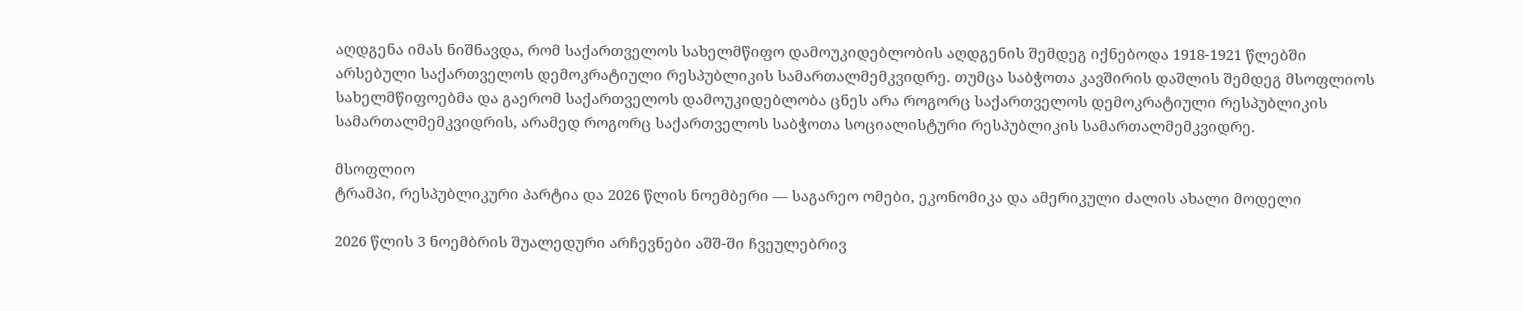აღდგენა იმას ნიშნავდა, რომ საქართველოს სახელმწიფო დამოუკიდებლობის აღდგენის შემდეგ იქნებოდა 1918-1921 წლებში არსებული საქართველოს დემოკრატიული რესპუბლიკის სამართალმემკვიდრე. თუმცა საბჭოთა კავშირის დაშლის შემდეგ მსოფლიოს სახელმწიფოებმა და გაერომ საქართველოს დამოუკიდებლობა ცნეს არა როგორც საქართველოს დემოკრატიული რესპუბლიკის სამართალმემკვიდრის, არამედ როგორც საქართველოს საბჭოთა სოციალისტური რესპუბლიკის სამართალმემკვიდრე.

მსოფლიო
ტრამპი, რესპუბლიკური პარტია და 2026 წლის ნოემბერი — საგარეო ომები, ეკონომიკა და ამერიკული ძალის ახალი მოდელი

2026 წლის 3 ნოემბრის შუალედური არჩევნები აშშ-ში ჩვეულებრივ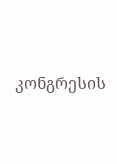კონგრესის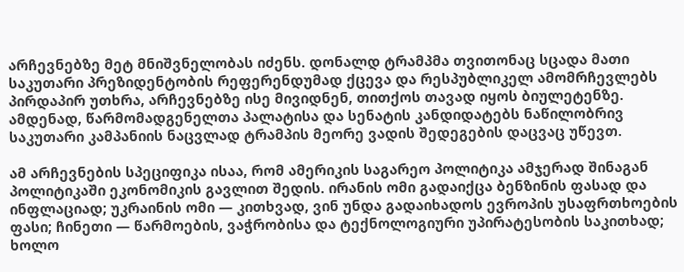არჩევნებზე მეტ მნიშვნელობას იძენს. დონალდ ტრამპმა თვითონაც სცადა მათი საკუთარი პრეზიდენტობის რეფერენდუმად ქცევა და რესპუბლიკელ ამომრჩევლებს პირდაპირ უთხრა, არჩევნებზე ისე მივიდნენ, თითქოს თავად იყოს ბიულეტენზე. ამდენად, წარმომადგენელთა პალატისა და სენატის კანდიდატებს ნაწილობრივ საკუთარი კამპანიის ნაცვლად ტრამპის მეორე ვადის შედეგების დაცვაც უწევთ.

ამ არჩევნების სპეციფიკა ისაა, რომ ამერიკის საგარეო პოლიტიკა ამჯერად შინაგან პოლიტიკაში ეკონომიკის გავლით შედის. ირანის ომი გადაიქცა ბენზინის ფასად და ინფლაციად; უკრაინის ომი — კითხვად, ვინ უნდა გადაიხადოს ევროპის უსაფრთხოების ფასი; ჩინეთი — წარმოების, ვაჭრობისა და ტექნოლოგიური უპირატესობის საკითხად; ხოლო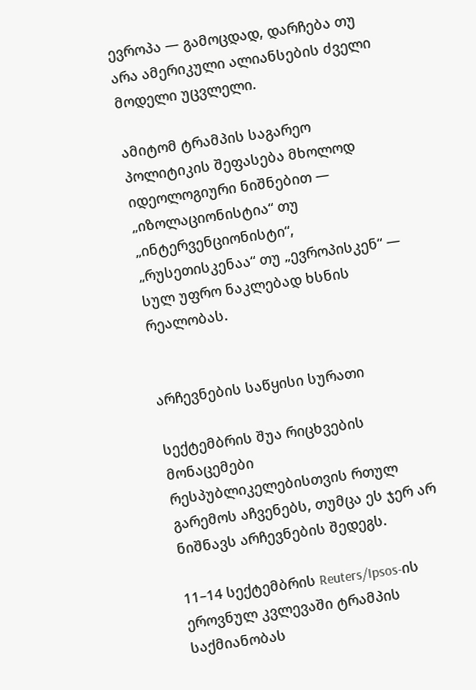ევროპა — გამოცდად, დარჩება თუ არა ამერიკული ალიანსების ძველი მოდელი უცვლელი.

ამიტომ ტრამპის საგარეო პოლიტიკის შეფასება მხოლოდ იდეოლოგიური ნიშნებით — „იზოლაციონისტია“ თუ „ინტერვენციონისტი“, „რუსეთისკენაა“ თუ „ევროპისკენ“ — სულ უფრო ნაკლებად ხსნის რეალობას.


არჩევნების საწყისი სურათი

სექტემბრის შუა რიცხვების მონაცემები რესპუბლიკელებისთვის რთულ გარემოს აჩვენებს, თუმცა ეს ჯერ არ ნიშნავს არჩევნების შედეგს.

11–14 სექტემბრის Reuters/Ipsos-ის ეროვნულ კვლევაში ტრამპის საქმიანობას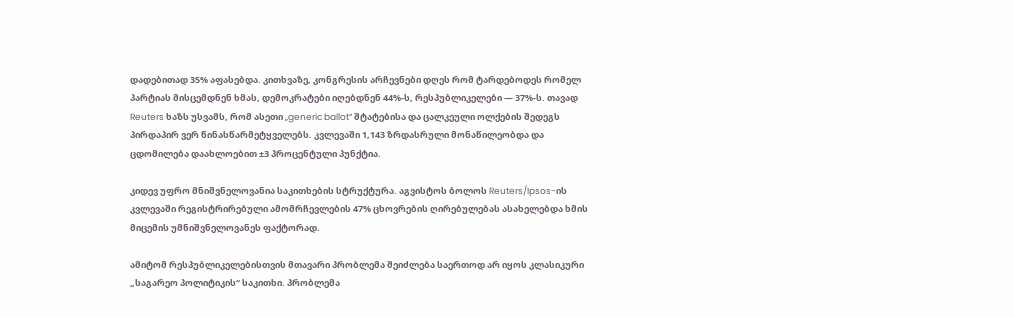დადებითად 35% აფასებდა. კითხვაზე, კონგრესის არჩევნები დღეს რომ ტარდებოდეს რომელ პარტიას მისცემდნენ ხმას, დემოკრატები იღებდნენ 44%-ს, რესპუბლიკელები — 37%-ს. თავად Reuters ხაზს უსვამს, რომ ასეთი „generic ballot“ შტატებისა და ცალკეული ოლქების შედეგს პირდაპირ ვერ წინასწარმეტყველებს. კვლევაში 1,143 ზრდასრული მონაწილეობდა და ცდომილება დაახლოებით ±3 პროცენტული პუნქტია.

კიდევ უფრო მნიშვნელოვანია საკითხების სტრუქტურა. აგვისტოს ბოლოს Reuters/Ipsos-ის კვლევაში რეგისტრირებული ამომრჩევლების 47% ცხოვრების ღირებულებას ასახელებდა ხმის მიცემის უმნიშვნელოვანეს ფაქტორად.

ამიტომ რესპუბლიკელებისთვის მთავარი პრობლემა შეიძლება საერთოდ არ იყოს კლასიკური „საგარეო პოლიტიკის“ საკითხი. პრობლემა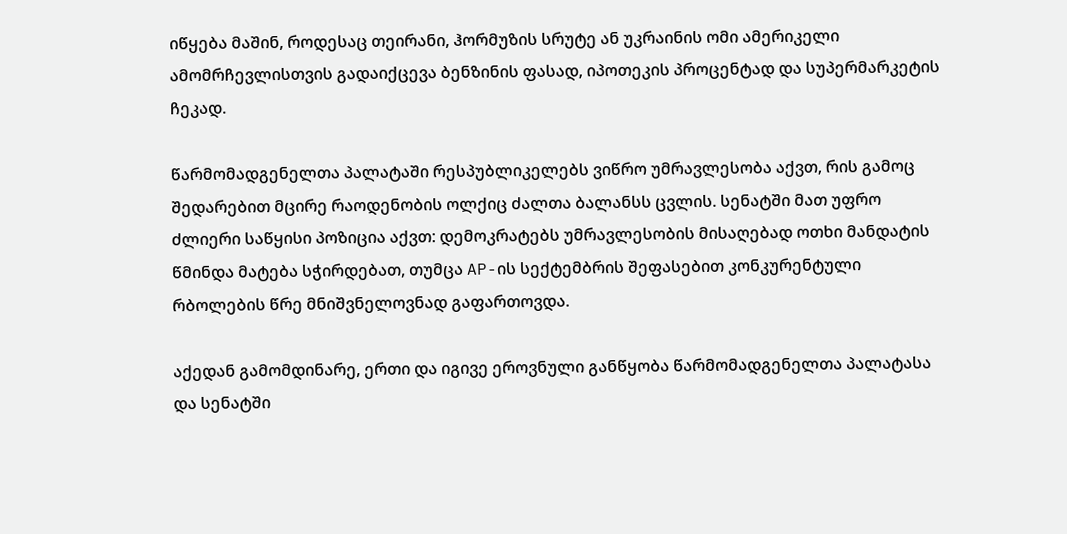იწყება მაშინ, როდესაც თეირანი, ჰორმუზის სრუტე ან უკრაინის ომი ამერიკელი ამომრჩევლისთვის გადაიქცევა ბენზინის ფასად, იპოთეკის პროცენტად და სუპერმარკეტის ჩეკად.

წარმომადგენელთა პალატაში რესპუბლიკელებს ვიწრო უმრავლესობა აქვთ, რის გამოც შედარებით მცირე რაოდენობის ოლქიც ძალთა ბალანსს ცვლის. სენატში მათ უფრო ძლიერი საწყისი პოზიცია აქვთ: დემოკრატებს უმრავლესობის მისაღებად ოთხი მანდატის წმინდა მატება სჭირდებათ, თუმცა AP-ის სექტემბრის შეფასებით კონკურენტული რბოლების წრე მნიშვნელოვნად გაფართოვდა.

აქედან გამომდინარე, ერთი და იგივე ეროვნული განწყობა წარმომადგენელთა პალატასა და სენატში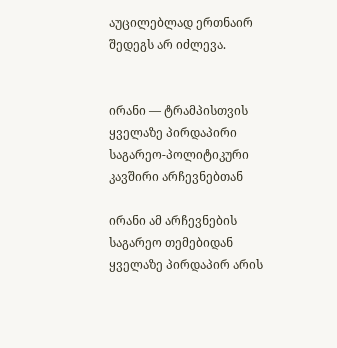აუცილებლად ერთნაირ შედეგს არ იძლევა.


ირანი — ტრამპისთვის ყველაზე პირდაპირი საგარეო-პოლიტიკური კავშირი არჩევნებთან

ირანი ამ არჩევნების საგარეო თემებიდან ყველაზე პირდაპირ არის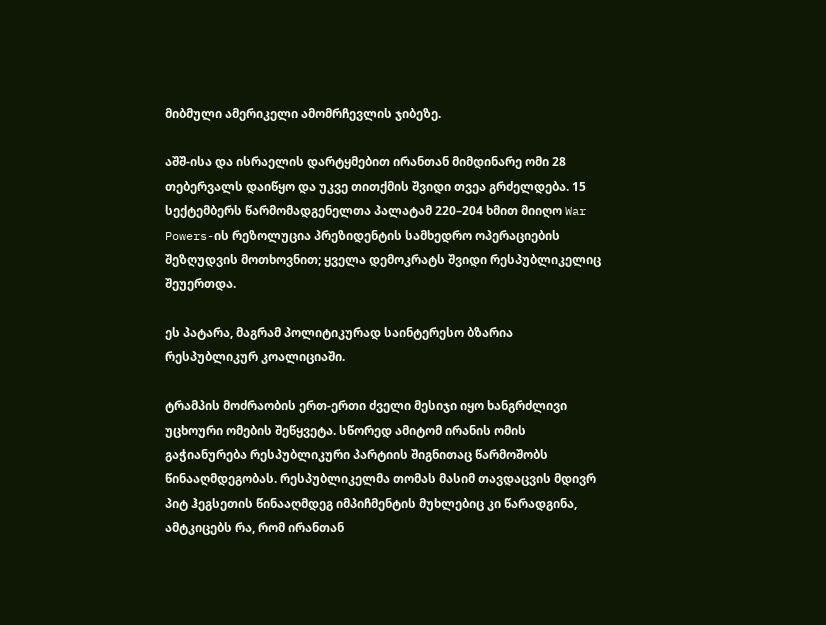მიბმული ამერიკელი ამომრჩევლის ჯიბეზე.

აშშ-ისა და ისრაელის დარტყმებით ირანთან მიმდინარე ომი 28 თებერვალს დაიწყო და უკვე თითქმის შვიდი თვეა გრძელდება. 15 სექტემბერს წარმომადგენელთა პალატამ 220–204 ხმით მიიღო War Powers-ის რეზოლუცია პრეზიდენტის სამხედრო ოპერაციების შეზღუდვის მოთხოვნით; ყველა დემოკრატს შვიდი რესპუბლიკელიც შეუერთდა.

ეს პატარა, მაგრამ პოლიტიკურად საინტერესო ბზარია რესპუბლიკურ კოალიციაში.

ტრამპის მოძრაობის ერთ-ერთი ძველი მესიჯი იყო ხანგრძლივი უცხოური ომების შეწყვეტა. სწორედ ამიტომ ირანის ომის გაჭიანურება რესპუბლიკური პარტიის შიგნითაც წარმოშობს წინააღმდეგობას. რესპუბლიკელმა თომას მასიმ თავდაცვის მდივრ პიტ ჰეგსეთის წინააღმდეგ იმპიჩმენტის მუხლებიც კი წარადგინა, ამტკიცებს რა, რომ ირანთან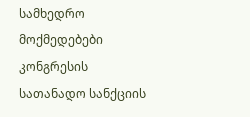სამხედრო მოქმედებები კონგრესის სათანადო სანქციის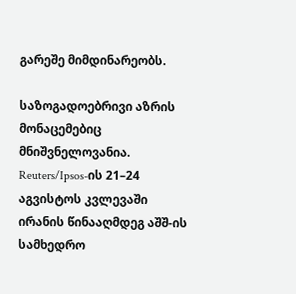გარეშე მიმდინარეობს.

საზოგადოებრივი აზრის მონაცემებიც მნიშვნელოვანია. Reuters/Ipsos-ის 21–24 აგვისტოს კვლევაში ირანის წინააღმდეგ აშშ-ის სამხედრო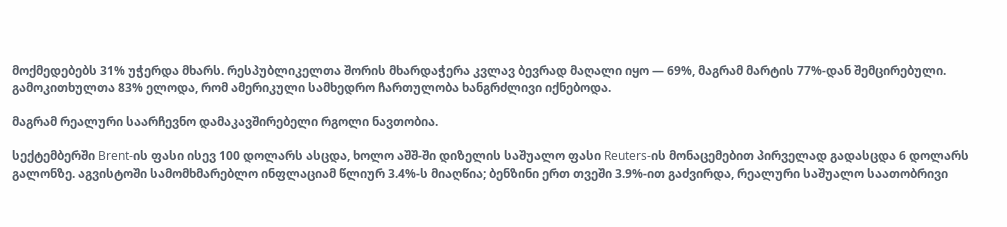მოქმედებებს 31% უჭერდა მხარს. რესპუბლიკელთა შორის მხარდაჭერა კვლავ ბევრად მაღალი იყო — 69%, მაგრამ მარტის 77%-დან შემცირებული. გამოკითხულთა 83% ელოდა, რომ ამერიკული სამხედრო ჩართულობა ხანგრძლივი იქნებოდა.

მაგრამ რეალური საარჩევნო დამაკავშირებელი რგოლი ნავთობია.

სექტემბერში Brent-ის ფასი ისევ 100 დოლარს ასცდა, ხოლო აშშ-ში დიზელის საშუალო ფასი Reuters-ის მონაცემებით პირველად გადასცდა 6 დოლარს გალონზე. აგვისტოში სამომხმარებლო ინფლაციამ წლიურ 3.4%-ს მიაღწია; ბენზინი ერთ თვეში 3.9%-ით გაძვირდა, რეალური საშუალო საათობრივი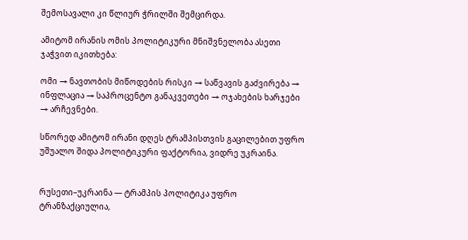შემოსავალი კი წლიურ ჭრილში შემცირდა.

ამიტომ ირანის ომის პოლიტიკური მნიშვნელობა ასეთი ჯაჭვით იკითხება:

ომი → ნავთობის მიწოდების რისკი → საწვავის გაძვირება → ინფლაცია → საპროცენტო განაკვეთები → ოჯახების ხარჯები → არჩევნები.

სწორედ ამიტომ ირანი დღეს ტრამპისთვის გაცილებით უფრო უშუალო შიდა პოლიტიკური ფაქტორია, ვიდრე უკრაინა.


რუსეთი–უკრაინა — ტრამპის პოლიტიკა უფრო ტრანზაქციულია,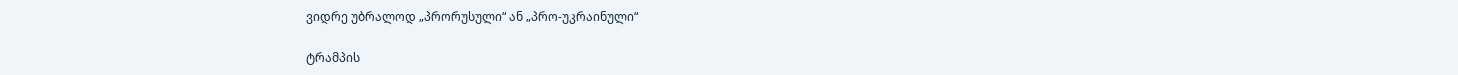ვიდრე უბრალოდ „პრორუსული“ ან „პრო-უკრაინული“

ტრამპის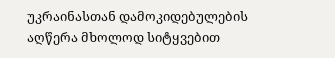უკრაინასთან დამოკიდებულების აღწერა მხოლოდ სიტყვებით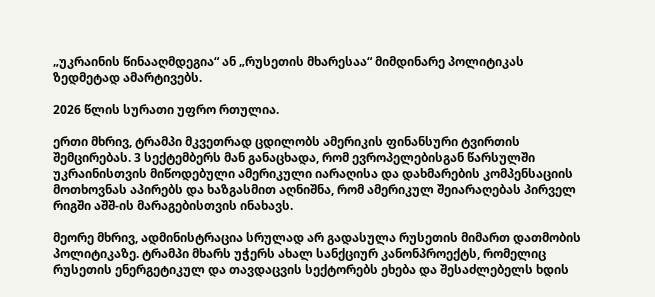„უკრაინის წინააღმდეგია“ ან „რუსეთის მხარესაა“ მიმდინარე პოლიტიკას ზედმეტად ამარტივებს.

2026 წლის სურათი უფრო რთულია.

ერთი მხრივ, ტრამპი მკვეთრად ცდილობს ამერიკის ფინანსური ტვირთის შემცირებას. 3 სექტემბერს მან განაცხადა, რომ ევროპელებისგან წარსულში უკრაინისთვის მიწოდებული ამერიკული იარაღისა და დახმარების კომპენსაციის მოთხოვნას აპირებს და ხაზგასმით აღნიშნა, რომ ამერიკულ შეიარაღებას პირველ რიგში აშშ-ის მარაგებისთვის ინახავს.

მეორე მხრივ, ადმინისტრაცია სრულად არ გადასულა რუსეთის მიმართ დათმობის პოლიტიკაზე. ტრამპი მხარს უჭერს ახალ სანქციურ კანონპროექტს, რომელიც რუსეთის ენერგეტიკულ და თავდაცვის სექტორებს ეხება და შესაძლებელს ხდის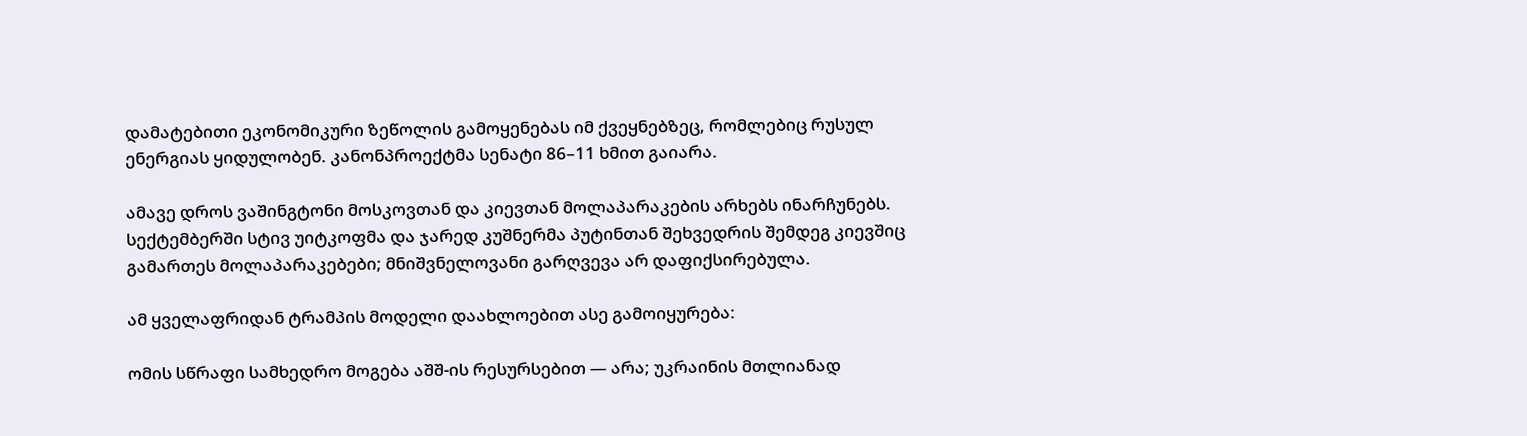დამატებითი ეკონომიკური ზეწოლის გამოყენებას იმ ქვეყნებზეც, რომლებიც რუსულ ენერგიას ყიდულობენ. კანონპროექტმა სენატი 86–11 ხმით გაიარა.

ამავე დროს ვაშინგტონი მოსკოვთან და კიევთან მოლაპარაკების არხებს ინარჩუნებს. სექტემბერში სტივ უიტკოფმა და ჯარედ კუშნერმა პუტინთან შეხვედრის შემდეგ კიევშიც გამართეს მოლაპარაკებები; მნიშვნელოვანი გარღვევა არ დაფიქსირებულა.

ამ ყველაფრიდან ტრამპის მოდელი დაახლოებით ასე გამოიყურება:

ომის სწრაფი სამხედრო მოგება აშშ-ის რესურსებით — არა; უკრაინის მთლიანად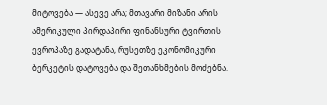მიტოვება — ასევე არა; მთავარი მიზანი არის ამერიკული პირდაპირი ფინანსური ტვირთის ევროპაზე გადატანა, რუსეთზე ეკონომიკური ბერკეტის დატოვება და შეთანხმების მოძებნა.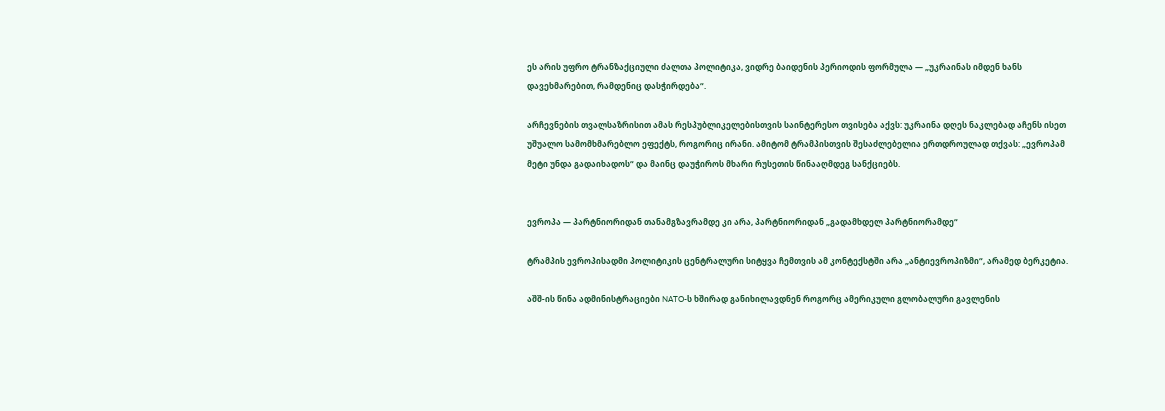ეს არის უფრო ტრანზაქციული ძალთა პოლიტიკა, ვიდრე ბაიდენის პერიოდის ფორმულა — „უკრაინას იმდენ ხანს დავეხმარებით, რამდენიც დასჭირდება“.

არჩევნების თვალსაზრისით ამას რესპუბლიკელებისთვის საინტერესო თვისება აქვს: უკრაინა დღეს ნაკლებად აჩენს ისეთ უშუალო სამომხმარებლო ეფექტს, როგორიც ირანი. ამიტომ ტრამპისთვის შესაძლებელია ერთდროულად თქვას: „ევროპამ მეტი უნდა გადაიხადოს“ და მაინც დაუჭიროს მხარი რუსეთის წინააღმდეგ სანქციებს.


ევროპა — პარტნიორიდან თანამგზავრამდე კი არა, პარტნიორიდან „გადამხდელ პარტნიორამდე“

ტრამპის ევროპისადმი პოლიტიკის ცენტრალური სიტყვა ჩემთვის ამ კონტექსტში არა „ანტიევროპიზმი“, არამედ ბერკეტია.

აშშ-ის წინა ადმინისტრაციები NATO-ს ხშირად განიხილავდნენ როგორც ამერიკული გლობალური გავლენის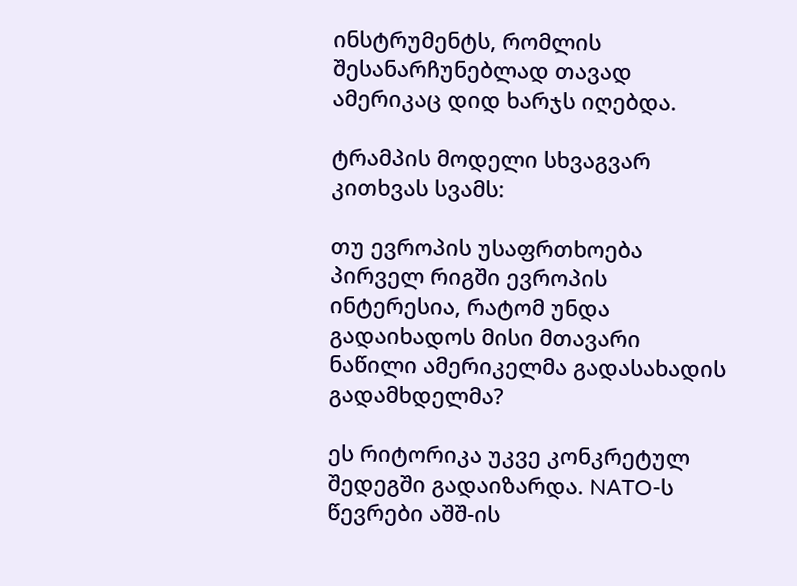ინსტრუმენტს, რომლის შესანარჩუნებლად თავად ამერიკაც დიდ ხარჯს იღებდა.

ტრამპის მოდელი სხვაგვარ კითხვას სვამს:

თუ ევროპის უსაფრთხოება პირველ რიგში ევროპის ინტერესია, რატომ უნდა გადაიხადოს მისი მთავარი ნაწილი ამერიკელმა გადასახადის გადამხდელმა?

ეს რიტორიკა უკვე კონკრეტულ შედეგში გადაიზარდა. NATO-ს წევრები აშშ-ის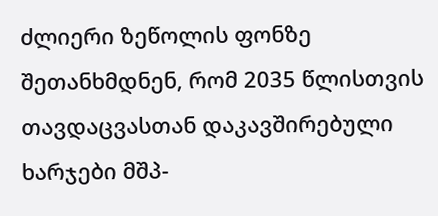ძლიერი ზეწოლის ფონზე შეთანხმდნენ, რომ 2035 წლისთვის თავდაცვასთან დაკავშირებული ხარჯები მშპ-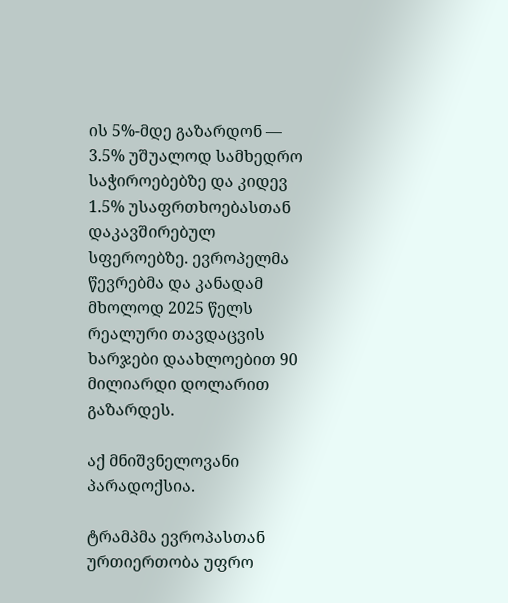ის 5%-მდე გაზარდონ — 3.5% უშუალოდ სამხედრო საჭიროებებზე და კიდევ 1.5% უსაფრთხოებასთან დაკავშირებულ სფეროებზე. ევროპელმა წევრებმა და კანადამ მხოლოდ 2025 წელს რეალური თავდაცვის ხარჯები დაახლოებით 90 მილიარდი დოლარით გაზარდეს.

აქ მნიშვნელოვანი პარადოქსია.

ტრამპმა ევროპასთან ურთიერთობა უფრო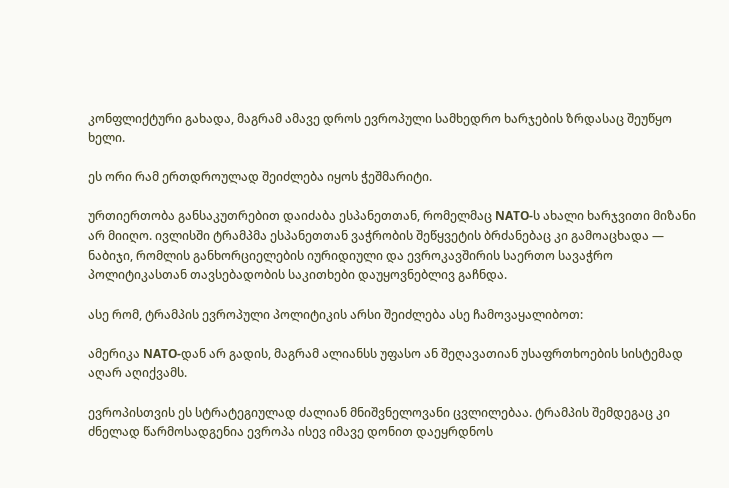კონფლიქტური გახადა, მაგრამ ამავე დროს ევროპული სამხედრო ხარჯების ზრდასაც შეუწყო ხელი.

ეს ორი რამ ერთდროულად შეიძლება იყოს ჭეშმარიტი.

ურთიერთობა განსაკუთრებით დაიძაბა ესპანეთთან, რომელმაც NATO-ს ახალი ხარჯვითი მიზანი არ მიიღო. ივლისში ტრამპმა ესპანეთთან ვაჭრობის შეწყვეტის ბრძანებაც კი გამოაცხადა — ნაბიჯი, რომლის განხორციელების იურიდიული და ევროკავშირის საერთო სავაჭრო პოლიტიკასთან თავსებადობის საკითხები დაუყოვნებლივ გაჩნდა.

ასე რომ, ტრამპის ევროპული პოლიტიკის არსი შეიძლება ასე ჩამოვაყალიბოთ:

ამერიკა NATO-დან არ გადის, მაგრამ ალიანსს უფასო ან შეღავათიან უსაფრთხოების სისტემად აღარ აღიქვამს.

ევროპისთვის ეს სტრატეგიულად ძალიან მნიშვნელოვანი ცვლილებაა. ტრამპის შემდეგაც კი ძნელად წარმოსადგენია ევროპა ისევ იმავე დონით დაეყრდნოს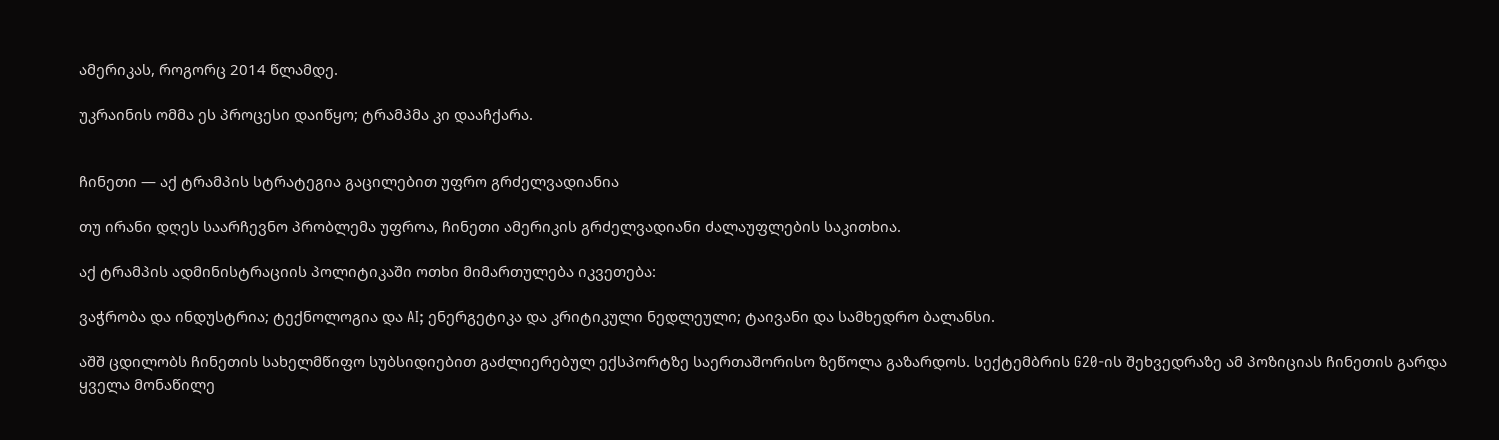ამერიკას, როგორც 2014 წლამდე.

უკრაინის ომმა ეს პროცესი დაიწყო; ტრამპმა კი დააჩქარა.


ჩინეთი — აქ ტრამპის სტრატეგია გაცილებით უფრო გრძელვადიანია

თუ ირანი დღეს საარჩევნო პრობლემა უფროა, ჩინეთი ამერიკის გრძელვადიანი ძალაუფლების საკითხია.

აქ ტრამპის ადმინისტრაციის პოლიტიკაში ოთხი მიმართულება იკვეთება:

ვაჭრობა და ინდუსტრია; ტექნოლოგია და AI; ენერგეტიკა და კრიტიკული ნედლეული; ტაივანი და სამხედრო ბალანსი.

აშშ ცდილობს ჩინეთის სახელმწიფო სუბსიდიებით გაძლიერებულ ექსპორტზე საერთაშორისო ზეწოლა გაზარდოს. სექტემბრის G20-ის შეხვედრაზე ამ პოზიციას ჩინეთის გარდა ყველა მონაწილე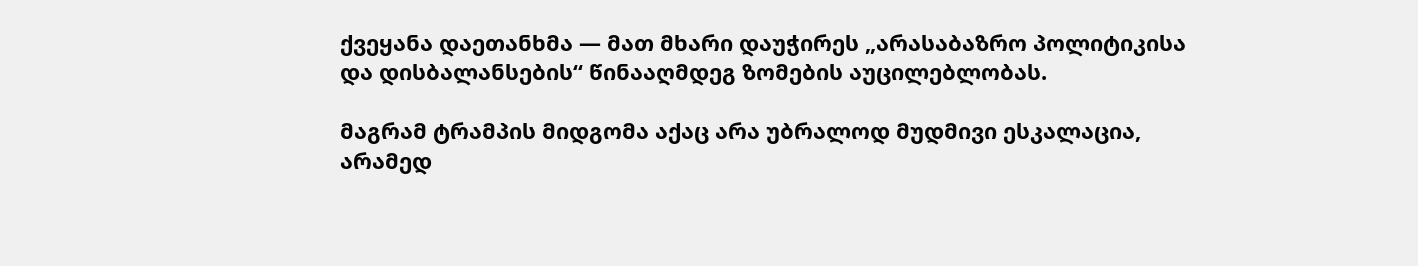ქვეყანა დაეთანხმა — მათ მხარი დაუჭირეს „არასაბაზრო პოლიტიკისა და დისბალანსების“ წინააღმდეგ ზომების აუცილებლობას.

მაგრამ ტრამპის მიდგომა აქაც არა უბრალოდ მუდმივი ესკალაცია, არამედ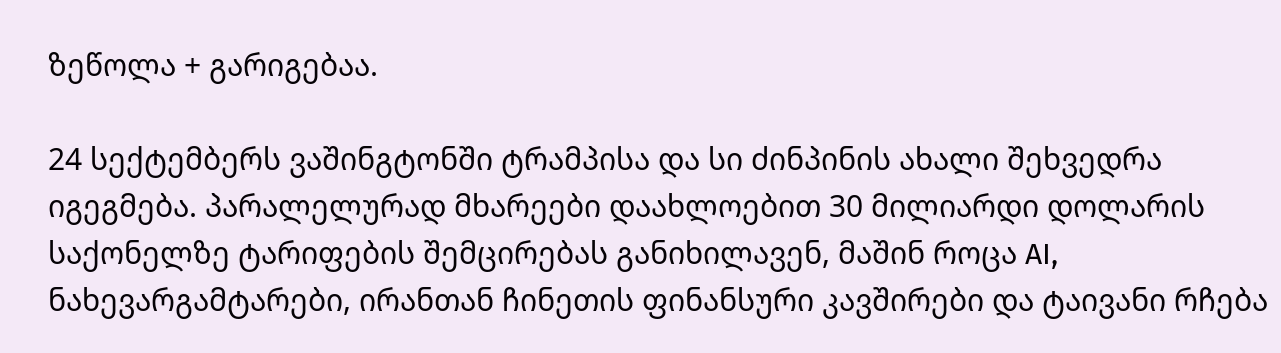ზეწოლა + გარიგებაა.

24 სექტემბერს ვაშინგტონში ტრამპისა და სი ძინპინის ახალი შეხვედრა იგეგმება. პარალელურად მხარეები დაახლოებით 30 მილიარდი დოლარის საქონელზე ტარიფების შემცირებას განიხილავენ, მაშინ როცა AI, ნახევარგამტარები, ირანთან ჩინეთის ფინანსური კავშირები და ტაივანი რჩება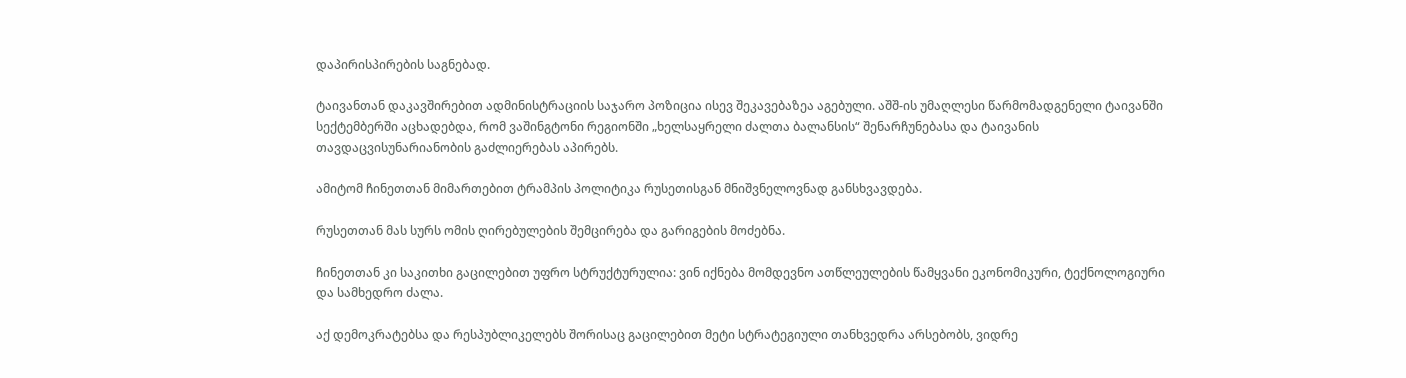დაპირისპირების საგნებად.

ტაივანთან დაკავშირებით ადმინისტრაციის საჯარო პოზიცია ისევ შეკავებაზეა აგებული. აშშ-ის უმაღლესი წარმომადგენელი ტაივანში სექტემბერში აცხადებდა, რომ ვაშინგტონი რეგიონში „ხელსაყრელი ძალთა ბალანსის“ შენარჩუნებასა და ტაივანის თავდაცვისუნარიანობის გაძლიერებას აპირებს.

ამიტომ ჩინეთთან მიმართებით ტრამპის პოლიტიკა რუსეთისგან მნიშვნელოვნად განსხვავდება.

რუსეთთან მას სურს ომის ღირებულების შემცირება და გარიგების მოძებნა.

ჩინეთთან კი საკითხი გაცილებით უფრო სტრუქტურულია: ვინ იქნება მომდევნო ათწლეულების წამყვანი ეკონომიკური, ტექნოლოგიური და სამხედრო ძალა.

აქ დემოკრატებსა და რესპუბლიკელებს შორისაც გაცილებით მეტი სტრატეგიული თანხვედრა არსებობს, ვიდრე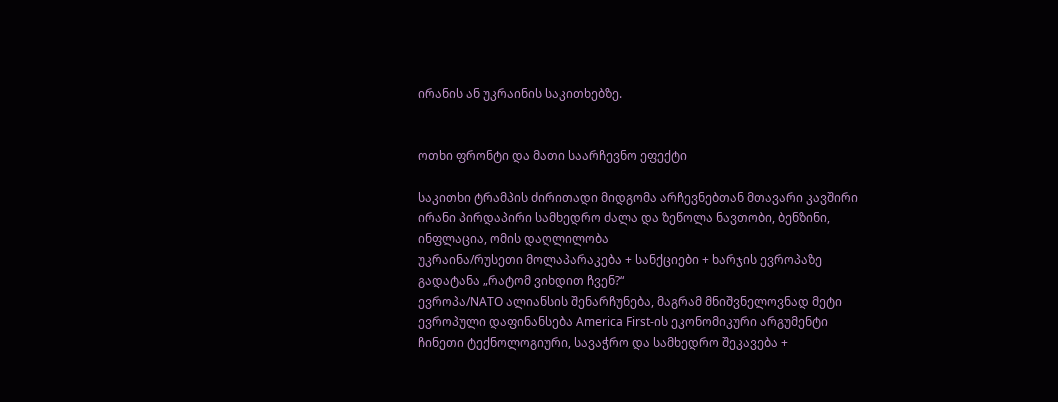ირანის ან უკრაინის საკითხებზე.


ოთხი ფრონტი და მათი საარჩევნო ეფექტი

საკითხი ტრამპის ძირითადი მიდგომა არჩევნებთან მთავარი კავშირი
ირანი პირდაპირი სამხედრო ძალა და ზეწოლა ნავთობი, ბენზინი, ინფლაცია, ომის დაღლილობა
უკრაინა/რუსეთი მოლაპარაკება + სანქციები + ხარჯის ევროპაზე გადატანა „რატომ ვიხდით ჩვენ?“
ევროპა/NATO ალიანსის შენარჩუნება, მაგრამ მნიშვნელოვნად მეტი ევროპული დაფინანსება America First-ის ეკონომიკური არგუმენტი
ჩინეთი ტექნოლოგიური, სავაჭრო და სამხედრო შეკავება +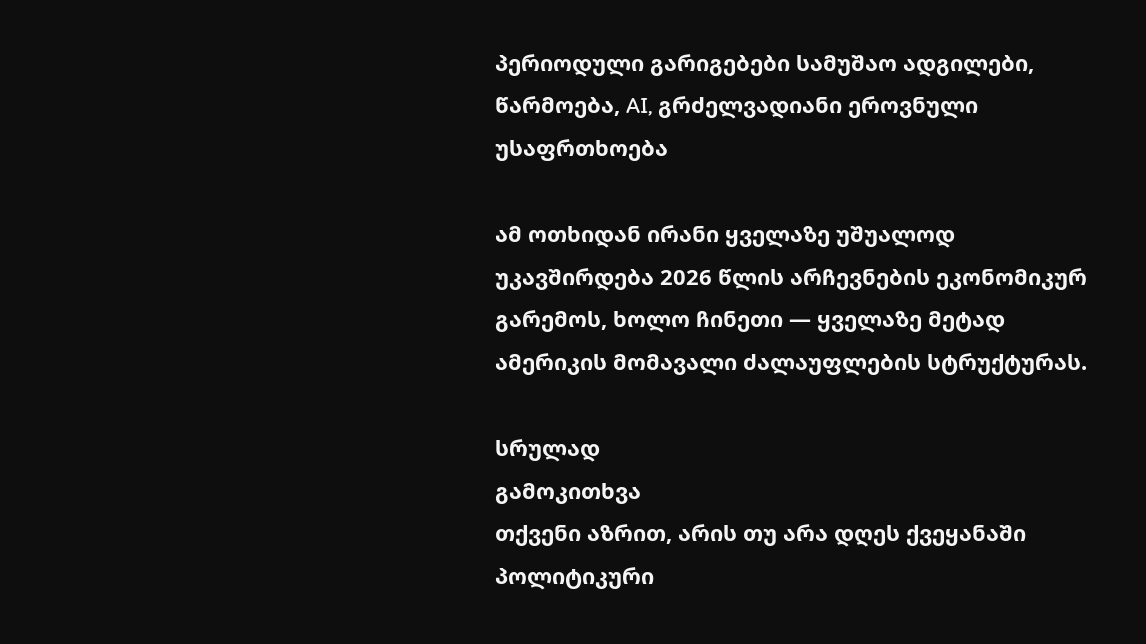პერიოდული გარიგებები სამუშაო ადგილები, წარმოება, AI, გრძელვადიანი ეროვნული უსაფრთხოება

ამ ოთხიდან ირანი ყველაზე უშუალოდ უკავშირდება 2026 წლის არჩევნების ეკონომიკურ გარემოს, ხოლო ჩინეთი — ყველაზე მეტად ამერიკის მომავალი ძალაუფლების სტრუქტურას.

სრულად
გამოკითხვა
თქვენი აზრით, არის თუ არა დღეს ქვეყანაში პოლიტიკური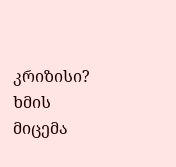კრიზისი?
ხმის მიცემა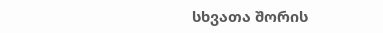სხვათა შორის